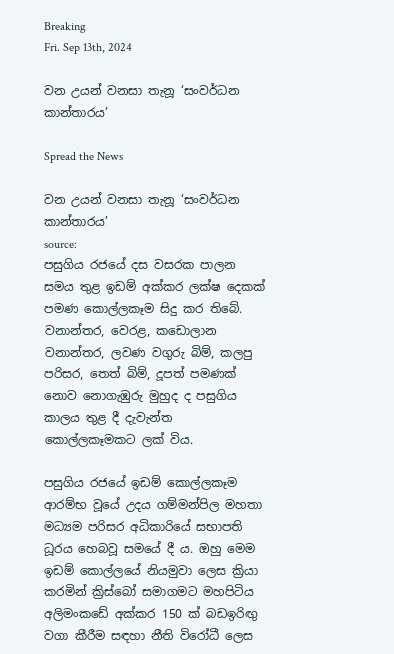Breaking
Fri. Sep 13th, 2024

වන උයන් වනසා තැනූ ‘සංවර්ධන කාන්තාරය’

Spread the News

වන උයන් වනසා තැනූ ‘සංවර්ධන කාන්තාරය’
source:
පසුගිය රජයේ දස වසරක පාලන සමය තුළ ඉඩම් අක්‌කර ලක්‌ෂ දෙකක්‌ පමණ කොල්ලකෑම සිදු කර තිබේ. වනාන්තර, වෙරළ, කඩොලාන වනාන්තර, ලවණ වගුරු බිම්, කලපු පරිසර, තෙත් බිම්, දූපත් පමණක්‌ නොව නොගැඹුරු මුහුද ද පසුගිය කාලය තුළ දී දැවැන්ත කොල්ලකෑමකට ලක්‌ විය.

පසුගිය රජයේ ඉඩම් කොල්ලකෑම ආරම්භ වූයේ උදය ගම්මන්පිල මහතා මධ්‍යම පරිසර අධිකාරියේ සභාපති ධූරය හෙබවූ සමයේ දී ය. ඔහු මෙම ඉඩම් කොල්ලයේ නියමුවා ලෙස ක්‍රියා කරමින් ක්‍රිස්‌බෝ සමාගමට මහපිටිය අලිමංකඩේ අක්‌කර 150 ක්‌ බඩඉරිඟු වගා කීරීම සඳහා නීති විරෝධී ලෙස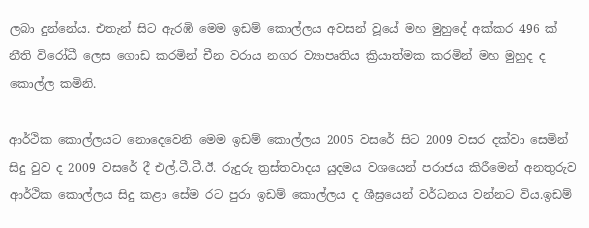ලබා දුන්නේය. එතැන් සිට ඇරඹි මෙම ඉඩම් කොල්ලය අවසන් වූයේ මහ මුහුදේ අක්‌කර 496 ක්‌ නීති විරෝධී ලෙස ගොඩ කරමින් චීන වරාය නගර ව්‍යාපෘතිය ක්‍රියාත්මක කරමින් මහ මුහුද ද කොල්ල කමිනි.

ආර්ථික කොල්ලයට නොදෙවෙනි මෙම ඉඩම් කොල්ලය 2005 වසරේ සිට 2009 වසර දක්‌වා සෙමින් සිදු වුව ද 2009 වසරේ දී එල්.ටී.ටී.ඊ. රුදුරු ත්‍රස්‌තවාදය යුදමය වශයෙන් පරාජය කිරීමෙන් අනතුරුව ආර්ථික කොල්ලය සිදු කළා සේම රට පුරා ඉඩම් කොල්ලය ද ශීඝ්‍රයෙන් වර්ධනය වන්නට විය.ඉඩම්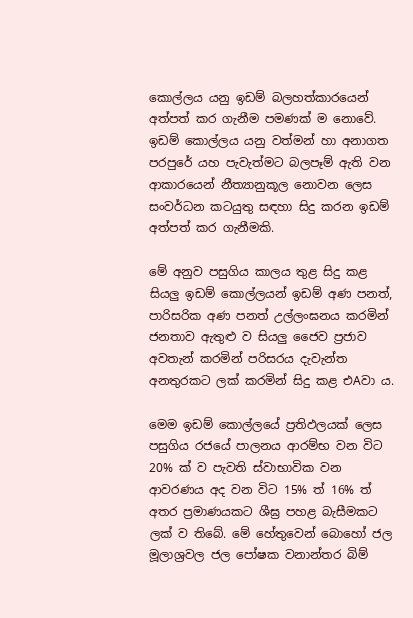කොල්ලය යනු ඉඩම් බලහත්කාරයෙන් අත්පත් කර ගැනීම පමණක්‌ ම නොවේ. ඉඩම් කොල්ලය යනු වත්මන් හා අනාගත පරපුරේ යහ පැවැත්මට බලපෑම් ඇති වන ආකාරයෙන් නීත්‍යානුකූල නොවන ලෙස සංවර්ධන කටයුතු සඳහා සිදු කරන ඉඩම් අත්පත් කර ගැනීමකි.

මේ අනුව පසුගිය කාලය තුළ සිදු කළ සියලු ඉඩම් කොල්ලයන් ඉඩම් අණ පනත්, පාරිසරික අණ පනත් උල්ලංඝනය කරමින් ජනතාව ඇතුළු ව සියලු ජෛව ප්‍රජාව අවතැන් කරමින් පරිසරය දැවැන්ත අනතුරකට ලක්‌ කරමින් සිදු කළ එAවා ය.

මෙම ඉඩම් කොල්ලයේ ප්‍රතිඵලයක්‌ ලෙස පසුගිය රජයේ පාලනය ආරම්භ වන විට 20% ක්‌ ව පැවති ස්‌වාභාවික වන ආවරණය අද වන විට 15% ත් 16% ත් අතර ප්‍රමාණයකට ශීඝ්‍ර පහළ බැසීමකට ලක්‌ ව තිබේ. මේ හේතුවෙන් බොහෝ ජල මූලාශ්‍රවල ජල පෝෂක වනාන්තර බිම්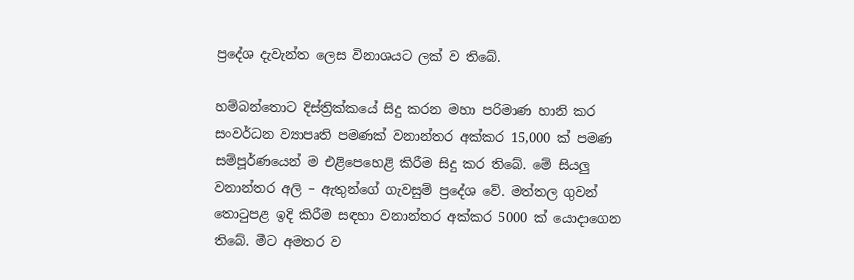ප්‍රදේශ දැවැන්ත ලෙස විනාශයට ලක්‌ ව තිබේ.

හම්බන්තොට දිස්‌ත්‍රික්‌කයේ සිදු කරන මහා පරිමාණ හානි කර සංවර්ධන ව්‍යාපෘති පමණක්‌ වනාන්තර අක්‌කර 15,000 ක්‌ පමණ සම්පූර්ණයෙන් ම එළිපෙහෙළි කිරීම සිදු කර තිබේ. මේ සියලු වනාන්තර අලි – ඇතුන්ගේ ගැවසුම් ප්‍රදේශ වේ. මත්තල ගුවන් තොටුපළ ඉදි කිරීම සඳහා වනාන්තර අක්‌කර 5000 ක්‌ යොදාගෙන තිබේ. මීට අමතර ව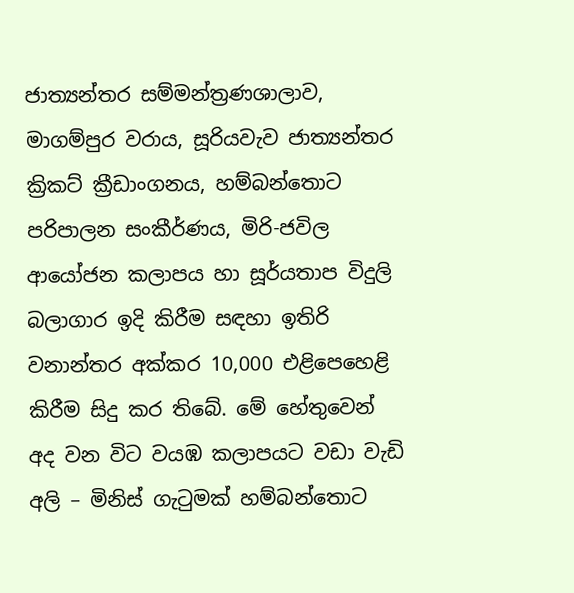ජාත්‍යන්තර සම්මන්ත්‍රණශාලාව, මාගම්පුර වරාය, සූරියවැව ජාත්‍යන්තර ක්‍රිකට්‌ ක්‍රීඩාංගනය, හම්බන්තොට පරිපාලන සංකීර්ණය, මිරි-ජවිල ආයෝජන කලාපය හා සූර්යතාප විදුලි බලාගාර ඉදි කිරීම සඳහා ඉතිරි වනාන්තර අක්‌කර 10,000 එළිපෙහෙළි කිරීම සිදු කර තිබේ. මේ හේතුවෙන් අද වන විට වයඹ කලාපයට වඩා වැඩි අලි – මිනිස්‌ ගැටුමක්‌ හම්බන්තොට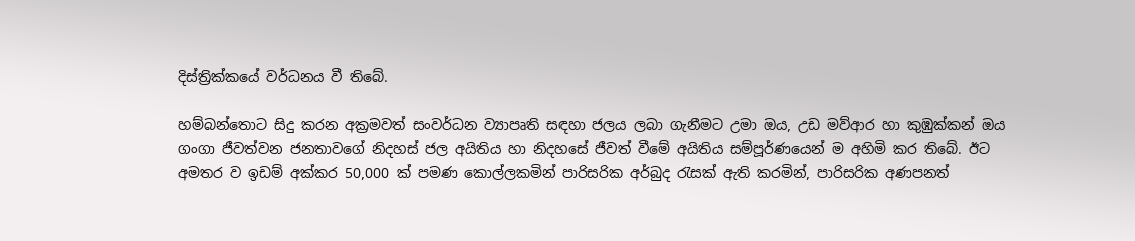දිස්‌ත්‍රික්‌කයේ වර්ධනය වී තිබේ.

හම්බන්තොට සිදු කරන අක්‍රමවත් සංවර්ධන ව්‍යාපෘති සඳහා ජලය ලබා ගැනීමට උමා ඔය, උඩ මව්ආර හා කුඹුක්‌කන් ඔය ගංගා ජීවත්වන ජනතාවගේ නිදහස්‌ ජල අයිතිය හා නිදහසේ ජීවත් වීමේ අයිතිය සම්පූර්ණයෙන් ම අහිමි කර තිබේ. ඊට අමතර ව ඉඩම් අක්‌කර 50,000 ක්‌ පමණ කොල්ලකමින් පාරිසරික අර්බුද රැසක්‌ ඇති කරමින්, පාරිසරික අණපනත්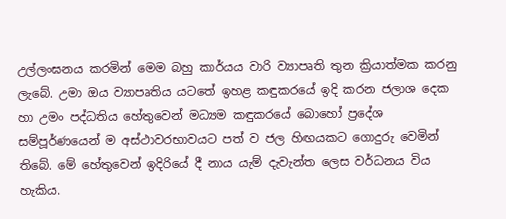උල්ලංඝනය කරමින් මෙම බහු කාර්යය වාරි ව්‍යාපෘති තුන ක්‍රියාත්මක කරනු ලැබේ. උමා ඔය ව්‍යාපෘතිය යටතේ ඉහළ කඳුකරයේ ඉදි කරන ජලාශ දෙක හා උමං පද්ධතිය හේතුවෙන් මධ්‍යම කඳුකරයේ බොහෝ ප්‍රදේශ සම්පූර්ණයෙන් ම අස්‌ථාවරභාවයට පත් ව ජල හිඟයකට ගොදුරු වෙමින් තිබේ. මේ හේතුවෙන් ඉදිරියේ දී නාය යැම් දැවැන්ත ලෙස වර්ධනය විය හැකිය.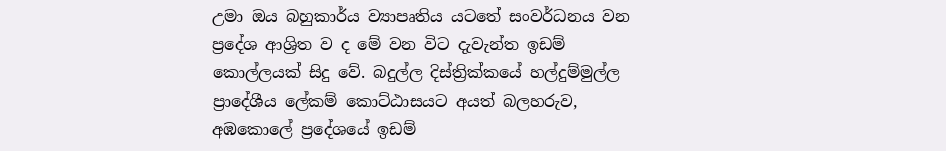උමා ඔය බහුකාර්ය ව්‍යාපෘතිය යටතේ සංවර්ධනය වන ප්‍රදේශ ආශ්‍රිත ව ද මේ වන විට දැවැන්ත ඉඩම් කොල්ලයක්‌ සිදු වේ. බදුල්ල දිස්‌ත්‍රික්‌කයේ හල්දුම්මුල්ල ප්‍රාදේශීය ලේකම් කොට්‌ඨාසයට අයත් බලහරුව, අඹකොලේ ප්‍රදේශයේ ඉඩම්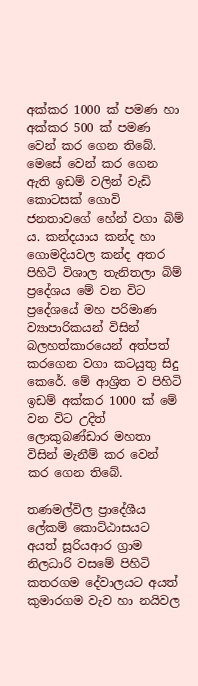අක්‌කර 1000 ක්‌ පමණ හා අක්‌කර 500 ක්‌ පමණ වෙන් කර ගෙන තිබේ. මෙසේ වෙන් කර ගෙන ඇති ඉඩම් වලින් වැඩි කොටසක්‌ ගොවි ජනතාවගේ හේන් වගා බිම් ය. කන්දයාය කන්ද හා ගොමදියවල කන්ද අතර පිහිටි විශාල තැනිතලා බිම් ප්‍රදේශය මේ වන විට ප්‍රදේශයේ මහ පරිමාණ ව්‍යාපාරිකයන් විසින් බලහත්කාරයෙන් අත්පත් කරගෙන වගා කටයුතු සිදු කෙරේ. මේ ආශ්‍රිත ව පිහිටි ඉඩම් අක්‌කර 1000 ක්‌ මේ වන විට උදිත් ලොකුබණ්‌ඩාර මහතා විසින් මැනීම් කර වෙන් කර ගෙන තිබේ.

තණමල්විල ප්‍රාදේශීය ලේකම් කොට්‌ඨාසයට අයත් සූරියආර ග්‍රාම නිලධාරි වසමේ පිහිටි කතරගම දේවාලයට අයත් කුමාරගම වැව හා නයිවල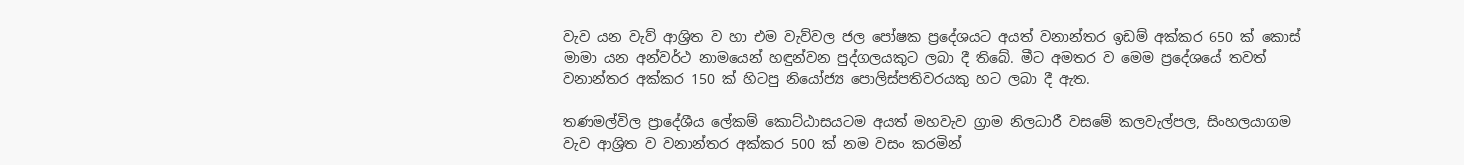වැව යන වැව් ආශ්‍රිත ව හා එම වැව්වල ජල පෝෂක ප්‍රදේශයට අයත් වනාන්තර ඉඩම් අක්‌කර 650 ක්‌ කොස්‌ මාමා යන අන්වර්ථ නාමයෙන් හඳුන්වන පුද්ගලයකුට ලබා දී තිබේ. මීට අමතර ව මෙම ප්‍රදේශයේ තවත් වනාන්තර අක්‌කර 150 ක්‌ හිටපු නියෝජ්‍ය පොලිස්‌පතිවරයකු හට ලබා දී ඇත.

තණමල්විල ප්‍රාදේශීය ලේකම් කොට්‌ඨාසයටම අයත් මහවැව ග්‍රාම නිලධාරී වසමේ කලවැල්පල, සිංහලයාගම වැව ආශ්‍රිත ව වනාන්තර අක්‌කර 500 ක්‌ නම වසං කරමින්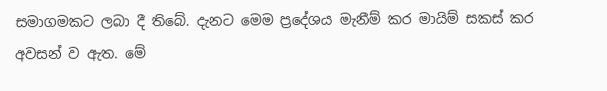සමාගමකට ලබා දී තිබේ. දැනට මෙම ප්‍රදේශය මැනීම් කර මායිම් සකස්‌ කර අවසන් ව ඇත. මේ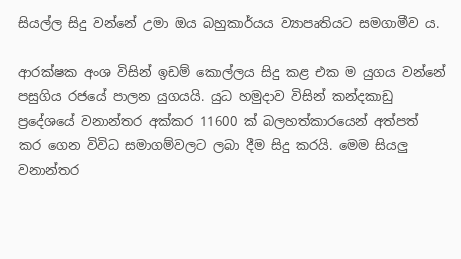සියල්ල සිදු වන්නේ උමා ඔය බහුකාර්යය ව්‍යාපෘතියට සමගාමීව ය.

ආරක්‌ෂක අංශ විසින් ඉඩම් කොල්ලය සිදු කළ එක ම යුගය වන්නේ පසුගිය රජයේ පාලන යුගයයි. යුධ හමුදාව විසින් කන්දකාඩු ප්‍රදේශයේ වනාන්තර අක්‌කර 11600 ක්‌ බලහත්කාරයෙන් අත්පත් කර ගෙන විවිධ සමාගම්වලට ලබා දීම සිදු කරයි. මෙම සියලු වනාන්තර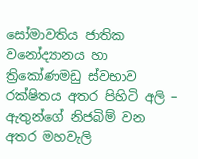සෝමාවතිය ජාතික වනෝද්‍යානය හා ත්‍රිකෝණමඩු ස්‌වභාව රක්‌ෂිතය අතර පිහිටි අලි – ඇතුන්ගේ නිජබිම් වන අතර මහවැලි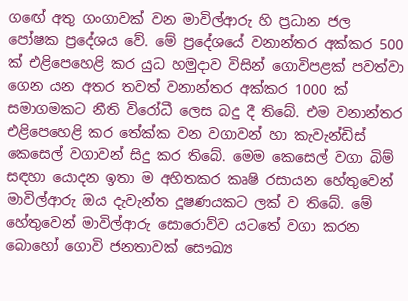ගඟේ අතු ගංගාවක්‌ වන මාවිල්ආරු හි ප්‍රධාන ජල පෝෂක ප්‍රදේශය වේ. මේ ප්‍රදේශයේ වනාන්තර අක්‌කර 500 ක්‌ එළිපෙහෙළි කර යුධ හමුදාව විසින් ගොවිපළක්‌ පවත්වා ගෙන යන අතර තවත් වනාන්තර අක්‌කර 1000 ක්‌ සමාගමකට නීති විරෝධී ලෙස බදු දී තිබේ. එම වනාන්තර එළිපෙහෙළි කර තේක්‌ක වන වගාවන් හා කැවැන්ඩිස්‌ කෙසෙල් වගාවන් සිදු කර තිබේ. මෙම කෙසෙල් වගා බිම් සඳහා යොදන ඉතා ම අහිතකර කෘෂි රසායන හේතුවෙන් මාවිල්ආරු ඔය දැවැන්ත දූෂණයකට ලක්‌ ව තිබේ. මේ හේතුවෙන් මාවිල්ආරු සොරොව්ව යටතේ වගා කරන බොහෝ ගොවි ජනතාවක්‌ සෞඛ්‍ය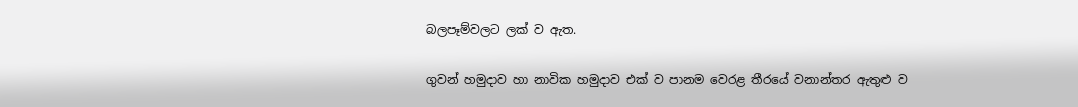බලපෑම්වලට ලක්‌ ව ඇත.

ගුවන් හමුදාව හා නාවික හමුදාව එක්‌ ව පානම වෙරළ තීරයේ වනාන්තර ඇතුළු ව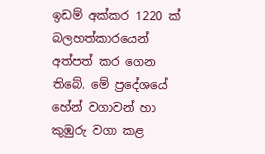ඉඩම් අක්‌කර 1220 ක්‌ බලහත්කාරයෙන් අත්පත් කර ගෙන තිබේ. මේ ප්‍රදේශයේ හේන් වගාවන් හා කුඹුරු වගා කළ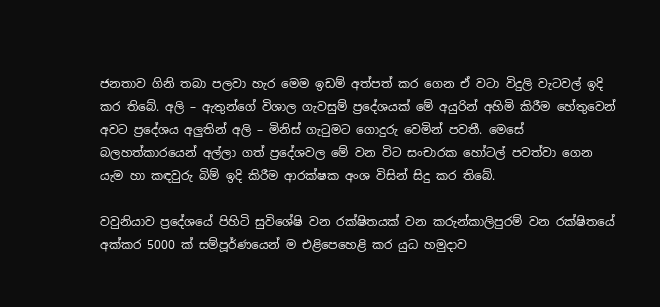ජනතාව ගිනි තබා පලවා හැර මෙම ඉඩම් අත්පත් කර ගෙන ඒ වටා විදුලි වැටවල් ඉදි කර තිබේ. අලි – ඇතුන්ගේ විශාල ගැවසුම් ප්‍රදේශයක්‌ මේ අයුරින් අහිමි කිරීම හේතුවෙන් අවට ප්‍රදේශය අලුතින් අලි – මිනිස්‌ ගැටුමට ගොදුරු වෙමින් පවතී. මෙසේ බලහත්කාරයෙන් අල්ලා ගත් ප්‍රදේශවල මේ වන විට සංචාරක හෝටල් පවත්වා ගෙන යැම හා කඳවුරු බිම් ඉදි කිරීම ආරක්‌ෂක අංශ විසින් සිදු කර තිබේ.

වවුනියාව ප්‍රදේශයේ පිහිටි සුවිශේෂි වන රක්‌ෂිතයක්‌ වන කරුන්කාලිපුරම් වන රක්‌ෂිතයේ අක්‌කර 5000 ක්‌ සම්පූර්ණයෙන් ම එළිපෙහෙළි කර යුධ හමුදාව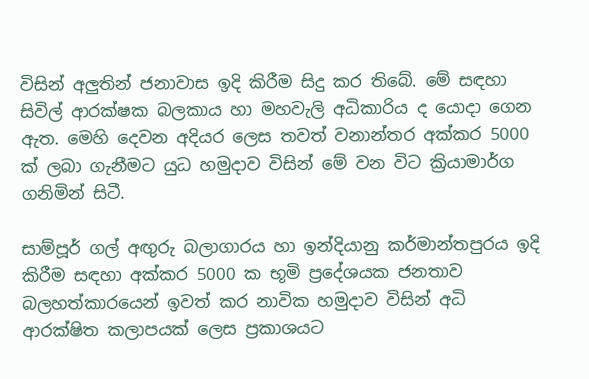විසින් අලුතින් ජනාවාස ඉදි කිරීම සිදු කර තිබේ. මේ සඳහා සිවිල් ආරක්‌ෂක බලකාය හා මහවැලි අධිකාරිය ද යොදා ගෙන ඇත. මෙහි දෙවන අදියර ලෙස තවත් වනාන්තර අක්‌කර 5000 ක්‌ ලබා ගැනීමට යුධ හමුදාව විසින් මේ වන විට ක්‍රියාමාර්ග ගනිමින් සිටී.

සාම්පූර් ගල් අඟුරු බලාගාරය හා ඉන්දියානු කර්මාන්තපුරය ඉදි කිරීම සඳහා අක්‌කර 5000 ක භූමි ප්‍රදේශයක ජනතාව බලහත්කාරයෙන් ඉවත් කර නාවික හමුදාව විසින් අධි ආරක්‌ෂිත කලාපයක්‌ ලෙස ප්‍රකාශයට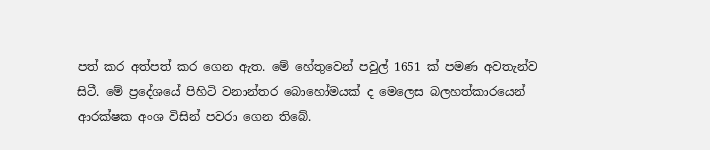පත් කර අත්පත් කර ගෙන ඇත. මේ හේතුවෙන් පවුල් 1651 ක්‌ පමණ අවතැන්ව සිටී. මේ ප්‍රදේශයේ පිහිටි වනාන්තර බොහෝමයක්‌ ද මෙලෙස බලහත්කාරයෙන් ආරක්‌ෂක අංශ විසින් පවරා ගෙන තිබේ.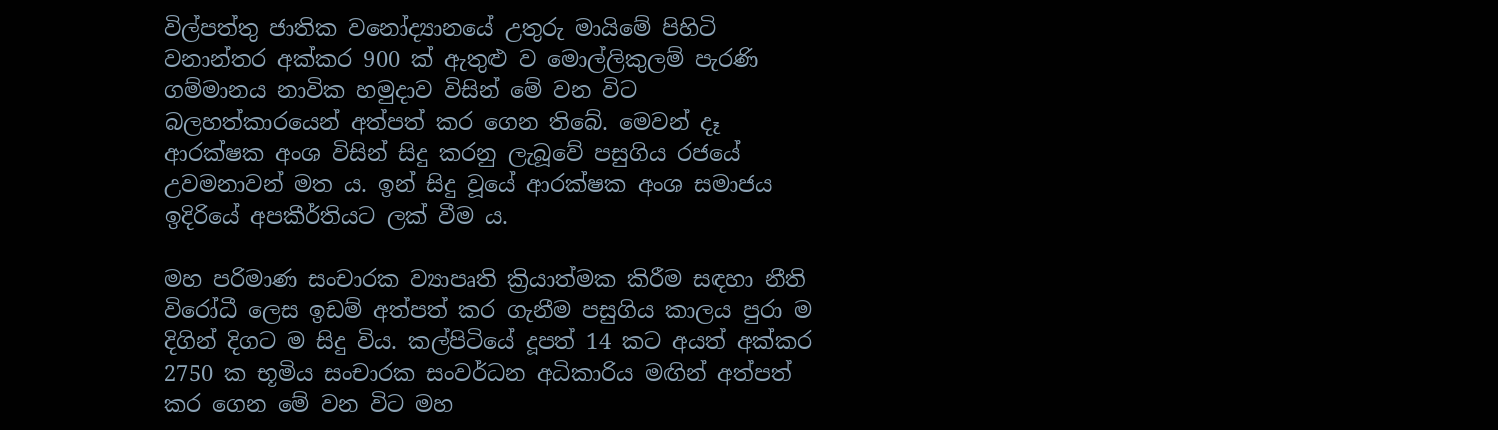විල්පත්තු ජාතික වනෝද්‍යානයේ උතුරු මායිමේ පිහිටි වනාන්තර අක්‌කර 900 ක්‌ ඇතුළු ව මොල්ලිකුලම් පැරණි ගම්මානය නාවික හමුදාව විසින් මේ වන විට බලහත්කාරයෙන් අත්පත් කර ගෙන තිබේ. මෙවන් දෑ ආරක්‌ෂක අංශ විසින් සිදු කරනු ලැබූවේ පසුගිය රජයේ උවමනාවන් මත ය. ඉන් සිදු වූයේ ආරක්‌ෂක අංශ සමාජය ඉදිරියේ අපකීර්තියට ලක්‌ වීම ය.

මහ පරිමාණ සංචාරක ව්‍යාපෘති ක්‍රියාත්මක කිරීම සඳහා නීති විරෝධී ලෙස ඉඩම් අත්පත් කර ගැනීම පසුගිය කාලය පුරා ම දිගින් දිගට ම සිදු විය. කල්පිටියේ දූපත් 14 කට අයත් අක්‌කර 2750 ක භූමිය සංචාරක සංවර්ධන අධිකාරිය මඟින් අත්පත් කර ගෙන මේ වන විට මහ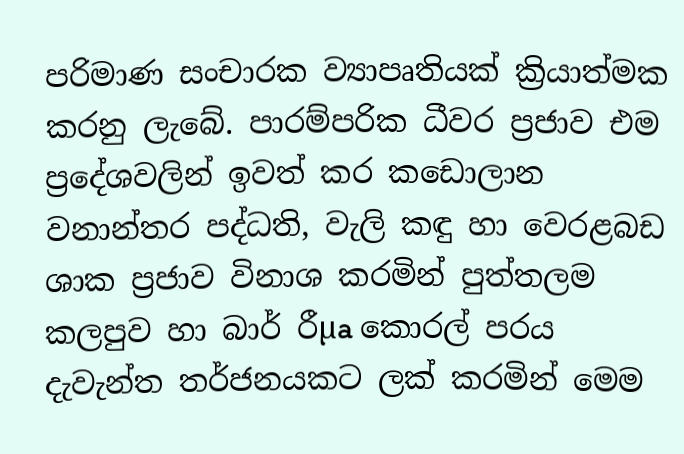පරිමාණ සංචාරක ව්‍යාපෘතියක්‌ ක්‍රියාත්මක කරනු ලැබේ. පාරම්පරික ධීවර ප්‍රජාව එම ප්‍රදේශවලින් ඉවත් කර කඩොලාන වනාන්තර පද්ධති, වැලි කඳු හා වෙරළබඩ ශාක ප්‍රජාව විනාශ කරමින් පුත්තලම කලපුව හා බාර් රීµa කොරල් පරය දැවැන්ත තර්ජනයකට ලක්‌ කරමින් මෙම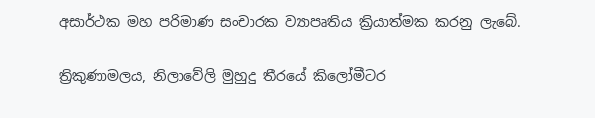අසාර්ථක මහ පරිමාණ සංචාරක ව්‍යාපෘතිය ක්‍රියාත්මක කරනු ලැබේ.

ත්‍රිකුණාමලය, නිලාවේලි මුහුදු තීරයේ කිලෝමීටර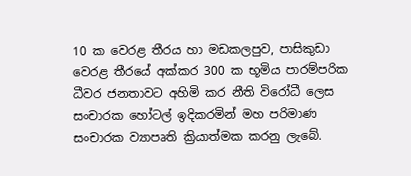10 ක වෙරළ තීරය හා මඩකලපුව, පාසිකුඩා වෙරළ තීරයේ අක්‌කර 300 ක භූමිය පාරම්පරික ධීවර ජනතාවට අහිමි කර නීති විරෝධී ලෙස සංචාරක හෝටල් ඉදිකරමින් මහ පරිමාණ සංචාරක ව්‍යාපෘති ක්‍රියාත්මක කරනු ලැබේ.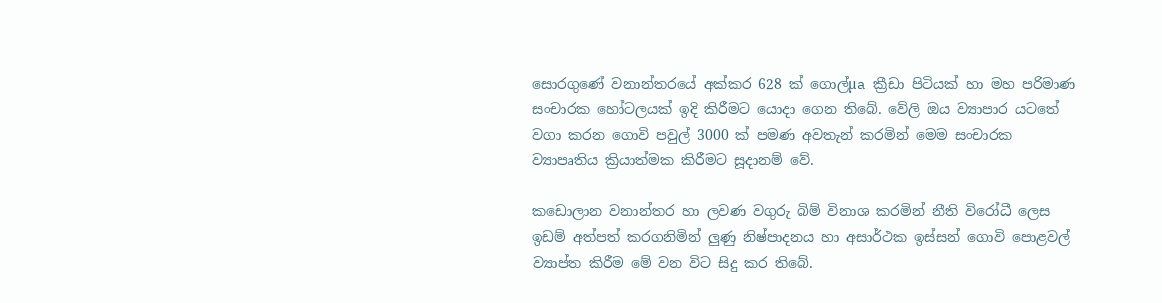සොරගුණේ වනාන්තරයේ අක්‌කර 628 ක්‌ ගොල්µa ක්‍රීඩා පිටියක්‌ හා මහ පරිමාණ සංචාරක හෝටලයක්‌ ඉදි කිරීමට යොදා ගෙන තිබේ. වේලි ඔය ව්‍යාපාර යටතේ වගා කරන ගොවි පවුල් 3000 ක්‌ පමණ අවතැන් කරමින් මෙම සංචාරක ව්‍යාපෘතිය ක්‍රියාත්මක කිරීමට සූදානම් වේ.

කඩොලාන වනාන්තර හා ලවණ වගුරු බිම් විනාශ කරමින් නීති විරෝධී ලෙස ඉඩම් අත්පත් කරගනිමින් ලුණු නිෂ්පාදනය හා අසාර්ථක ඉස්‌සන් ගොවි පොළවල් ව්‍යාප්ත කිරීම මේ වන විට සිදු කර තිබේ.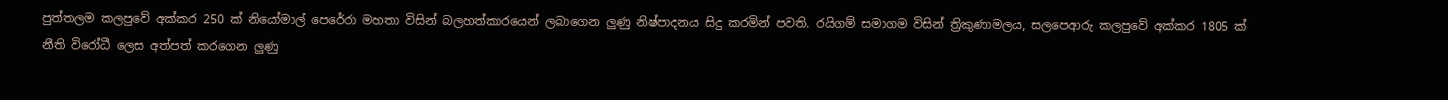පුත්තලම කලපුවේ අක්‌කර 250 ක්‌ නියෝමාල් පෙරේරා මහතා විසින් බලහත්කාරයෙන් ලබාගෙන ලුණු නිෂ්පාදනය සිදු කරමින් පවති. රයිගම් සමාගම විසින් ත්‍රිකුණාමලය, සලපෙආරු කලපුවේ අක්‌කර 1805 ක්‌ නීති විරෝධී ලෙස අත්පත් කරගෙන ලුණු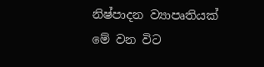නිෂ්පාදන ව්‍යාපෘතියක්‌ මේ වන විට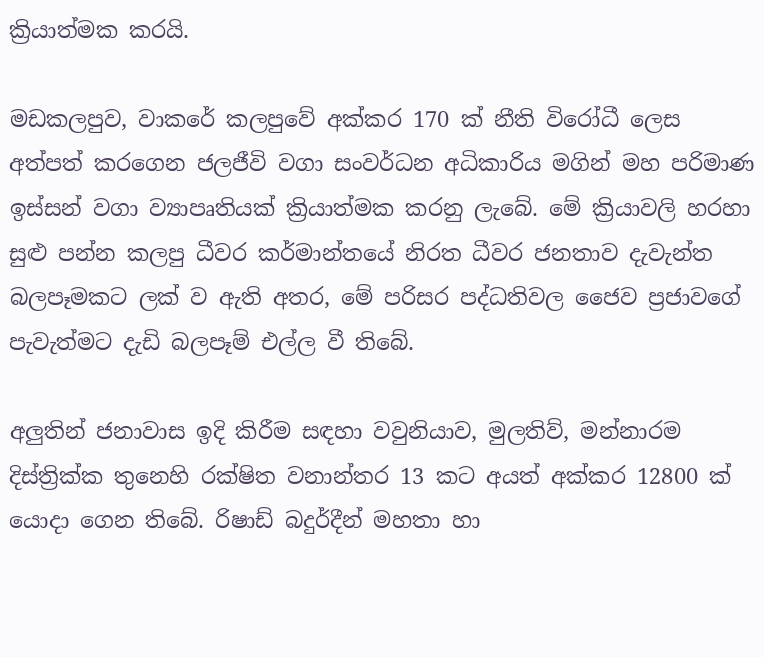ක්‍රියාත්මක කරයි.

මඩකලපුව, වාකරේ කලපුවේ අක්‌කර 170 ක්‌ නීති විරෝධී ලෙස අත්පත් කරගෙන ජලජීවි වගා සංවර්ධන අධිකාරිය මගින් මහ පරිමාණ ඉස්‌සන් වගා ව්‍යාපෘතියක්‌ ක්‍රියාත්මක කරනු ලැබේ. මේ ක්‍රියාවලි හරහා සුළු පන්න කලපු ධීවර කර්මාන්තයේ නිරත ධීවර ජනතාව දැවැන්ත බලපෑමකට ලක්‌ ව ඇති අතර, මේ පරිසර පද්ධතිවල ජෛව ප්‍රජාවගේ පැවැත්මට දැඩි බලපෑම් එල්ල වී තිබේ.

අලුතින් ජනාවාස ඉදි කිරීම සඳහා වවුනියාව, මුලතිව්, මන්නාරම දිස්‌ත්‍රික්‌ක තුනෙහි රක්‌ෂිත වනාන්තර 13 කට අයත් අක්‌කර 12800 ක්‌ යොදා ගෙන තිබේ. රිෂාඩ් බදුර්දීන් මහතා හා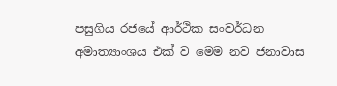පසුගිය රජයේ ආර්ථික සංවර්ධන අමාත්‍යාංශය එක්‌ ව මෙම නව ජනාවාස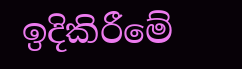ඉදිකිරීමේ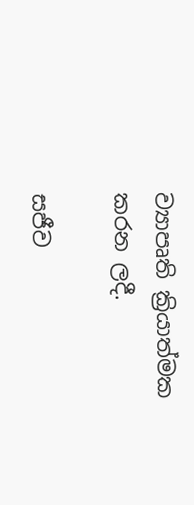ව්‍යාපෘති ක්‍රියාත්මක කරන ලදී.

සජීව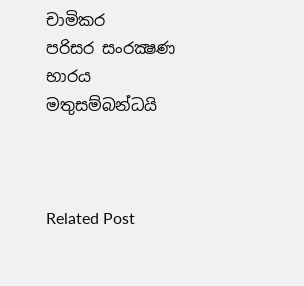චාමිකර
පරිසර සංරක්‍ෂණ භාරය
මතුසම්බන්ධයි



Related Post